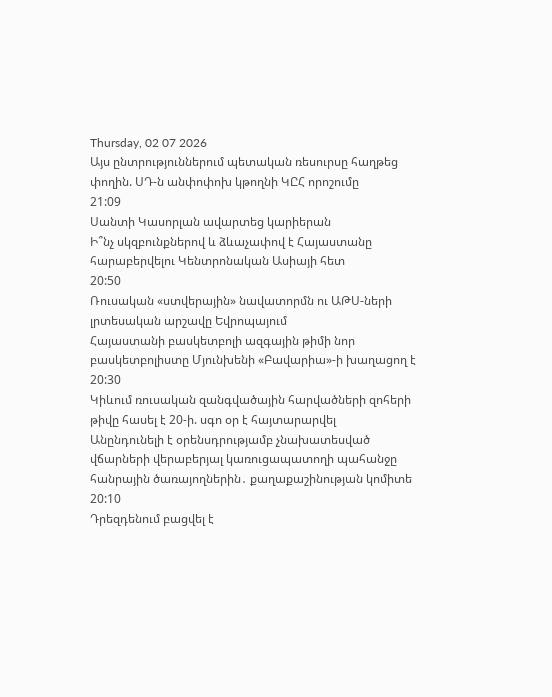Thursday, 02 07 2026
Այս ընտրություններում պետական ռեսուրսը հաղթեց փողին. ՍԴ-ն անփոփոխ կթողնի ԿԸՀ որոշումը
21:09
Սանտի Կասորլան ավարտեց կարիերան
Ի՞նչ սկզբունքներով և ձևաչափով է Հայաստանը հարաբերվելու Կենտրոնական Ասիայի հետ
20:50
Ռուսական «ստվերային» նավատորմն ու ԱԹՍ-ների լրտեսական արշավը Եվրոպայում
Հայաստանի բասկետբոլի ազգային թիմի նոր բասկետբոլիստը Մյունխենի «Բավարիա»-ի խաղացող է
20:30
Կիևում ռուսական զանգվածային հարվածների զոհերի թիվը հասել է 20-ի. սգո օր է հայտարարվել
Անընդունելի է օրենսդրությամբ չնախատեսված վճարների վերաբերյալ կառուցապատողի պահանջը հանրային ծառայողներին․ քաղաքաշինության կոմիտե
20:10
Դրեզդենում բացվել է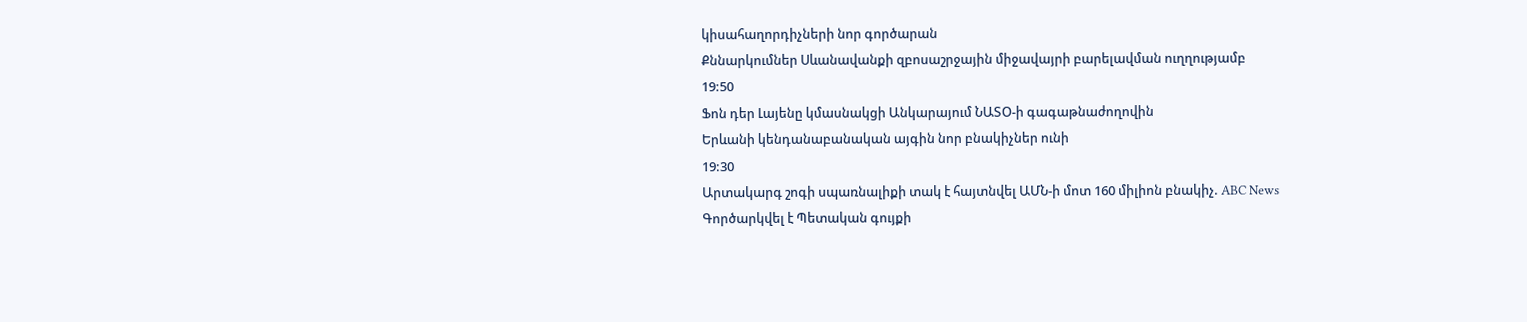կիսահաղորդիչների նոր գործարան
Քննարկումներ Սևանավանքի զբոսաշրջային միջավայրի բարելավման ուղղությամբ
19:50
Ֆոն դեր Լայենը կմասնակցի Անկարայում ՆԱՏՕ-ի գագաթնաժողովին
Երևանի կենդանաբանական այգին նոր բնակիչներ ունի
19:30
Արտակարգ շոգի սպառնալիքի տակ է հայտնվել ԱՄՆ-ի մոտ 160 միլիոն բնակիչ. ABC News
Գործարկվել է Պետական գույքի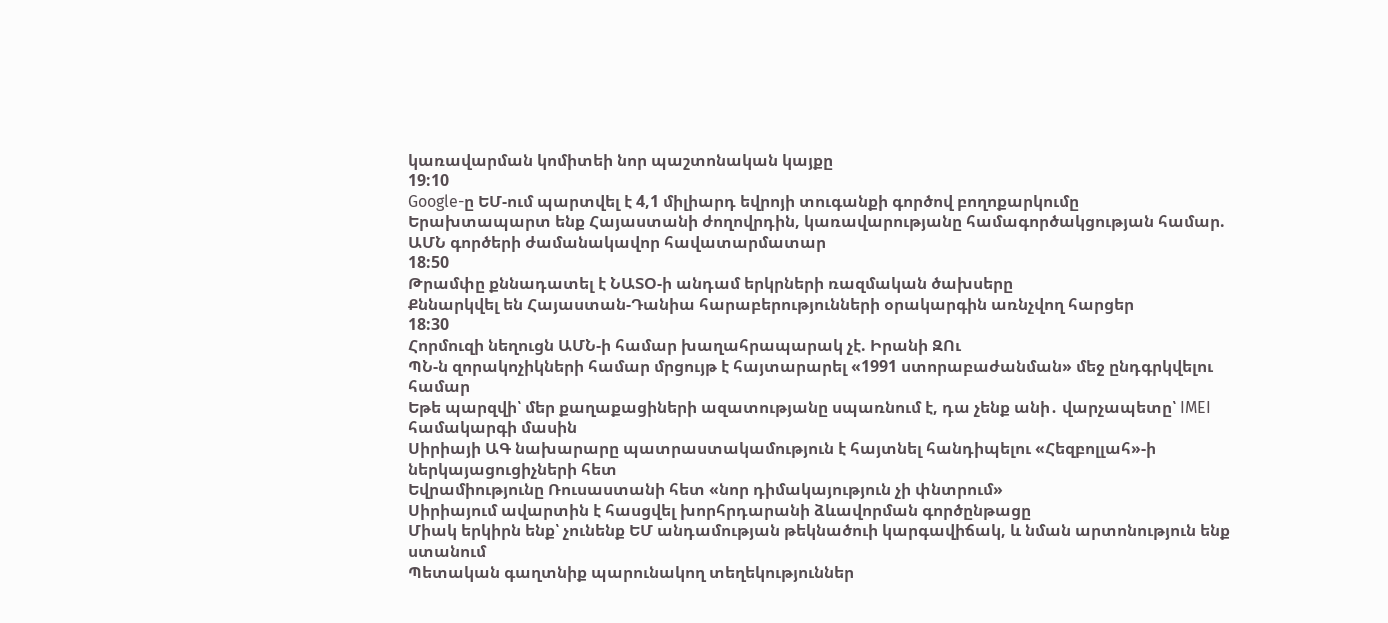կառավարման կոմիտեի նոր պաշտոնական կայքը
19:10
Google-ը ԵՄ-ում պարտվել է 4,1 միլիարդ եվրոյի տուգանքի գործով բողոքարկումը
Երախտապարտ ենք Հայաստանի ժողովրդին, կառավարությանը համագործակցության համար. ԱՄՆ գործերի ժամանակավոր հավատարմատար
18:50
Թրամփը քննադատել է ՆԱՏՕ-ի անդամ երկրների ռազմական ծախսերը
Քննարկվել են Հայաստան-Դանիա հարաբերությունների օրակարգին առնչվող հարցեր
18:30
Հորմուզի նեղուցն ԱՄՆ-ի համար խաղահրապարակ չէ. Իրանի ԶՈւ
ՊՆ-ն զորակոչիկների համար մրցույթ է հայտարարել «1991 ստորաբաժանման» մեջ ընդգրկվելու համար
Եթե պարզվի՝ մեր քաղաքացիների ազատությանը սպառնում է, դա չենք անի․ վարչապետը՝ IMEI համակարգի մասին
Սիրիայի ԱԳ նախարարը պատրաստակամություն է հայտնել հանդիպելու «Հեզբոլլահ»-ի ներկայացուցիչների հետ
Եվրամիությունը Ռուսաստանի հետ «նոր դիմակայություն չի փնտրում»
Սիրիայում ավարտին է հասցվել խորհրդարանի ձևավորման գործընթացը
Միակ երկիրն ենք՝ չունենք ԵՄ անդամության թեկնածուի կարգավիճակ, և նման արտոնություն ենք ստանում
Պետական գաղտնիք պարունակող տեղեկություններ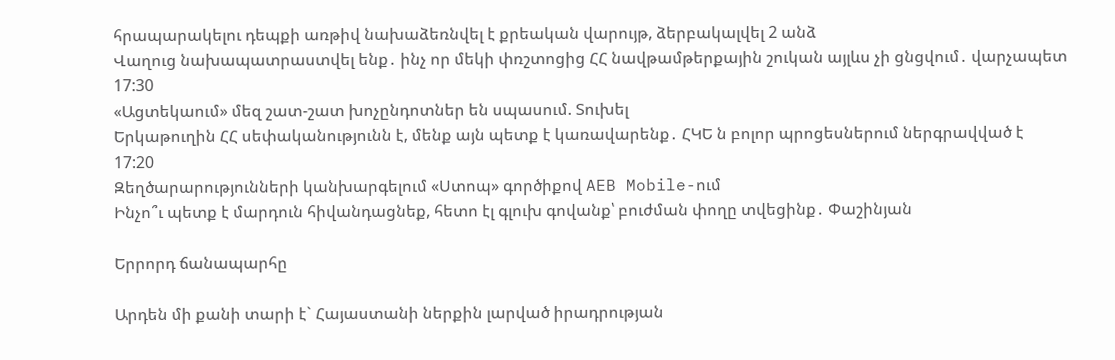հրապարակելու դեպքի առթիվ նախաձեռնվել է քրեական վարույթ, ձերբակալվել 2 անձ
Վաղուց նախապատրաստվել ենք․ ինչ որ մեկի փռշտոցից ՀՀ նավթամթերքային շուկան այլևս չի ցնցվում․ վարչապետ
17:30
«Ացտեկաում» մեզ շատ-շատ խոչընդոտներ են սպասում. Տուխել
Երկաթուղին ՀՀ սեփականությունն է, մենք այն պետք է կառավարենք․ ՀԿԵ ն բոլոր պրոցեսներում ներգրավված է
17:20
Զեղծարարությունների կանխարգելում «Ստոպ» գործիքով AEB Mobile-ում
Ինչո՞ւ պետք է մարդուն հիվանդացնեք, հետո էլ գլուխ գովանք՝ բուժման փողը տվեցինք․ Փաշինյան

Երրորդ ճանապարհը

Արդեն մի քանի տարի է` Հայաստանի ներքին լարված իրադրության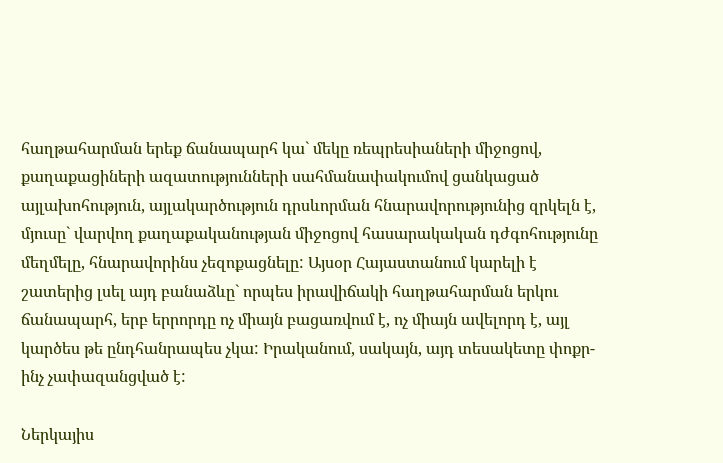հաղթահարման երեք ճանապարհ կա` մեկը ռեպրեսիաների միջոցով, քաղաքացիների ազատությունների սահմանափակումով ցանկացած այլախոհություն, այլակարծություն դրսևորման հնարավորությունից զրկելն է, մյուսը` վարվող քաղաքականության միջոցով հասարակական դժգոհությունը մեղմելը, հնարավորինս չեզոքացնելը: Այսօր Հայաստանում կարելի է շատերից լսել այդ բանաձևը` որպես իրավիճակի հաղթահարման երկու ճանապարհ, երբ երրորդը ոչ միայն բացառվում է, ոչ միայն ավելորդ է, այլ կարծես թե ընդհանրապես չկա: Իրականում, սակայն, այդ տեսակետը փոքր-ինչ չափազանցված է:

Ներկայիս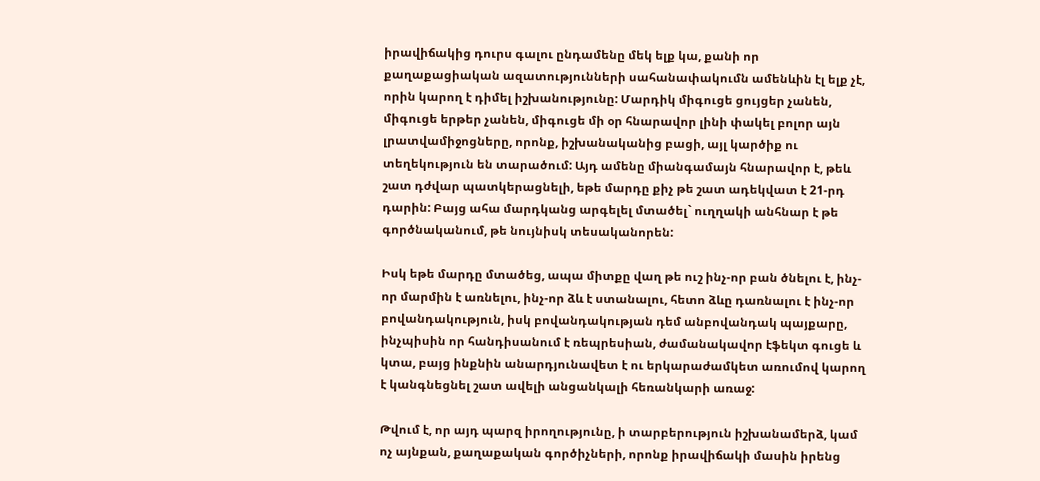իրավիճակից դուրս գալու ընդամենը մեկ ելք կա, քանի որ քաղաքացիական ազատությունների սահանափակումն ամենևին էլ ելք չէ, որին կարող է դիմել իշխանությունը: Մարդիկ միգուցե ցույցեր չանեն, միգուցե երթեր չանեն, միգուցե մի օր հնարավոր լինի փակել բոլոր այն լրատվամիջոցները, որոնք, իշխանականից բացի, այլ կարծիք ու տեղեկություն են տարածում: Այդ ամենը միանգամայն հնարավոր է, թեև շատ դժվար պատկերացնելի, եթե մարդը քիչ թե շատ ադեկվատ է 21-րդ դարին: Բայց ահա մարդկանց արգելել մտածել` ուղղակի անհնար է թե գործնականում, թե նույնիսկ տեսականորեն:

Իսկ եթե մարդը մտածեց, ապա միտքը վաղ թե ուշ ինչ-որ բան ծնելու է, ինչ-որ մարմին է առնելու, ինչ-որ ձև է ստանալու, հետո ձևը դառնալու է ինչ-որ բովանդակություն, իսկ բովանդակության դեմ անբովանդակ պայքարը, ինչպիսին որ հանդիսանում է ռեպրեսիան, ժամանակավոր էֆեկտ գուցե և կտա, բայց ինքնին անարդյունավետ է ու երկարաժամկետ առումով կարող է կանգնեցնել շատ ավելի անցանկալի հեռանկարի առաջ:

Թվում է, որ այդ պարզ իրողությունը, ի տարբերություն իշխանամերձ, կամ ոչ այնքան, քաղաքական գործիչների, որոնք իրավիճակի մասին իրենց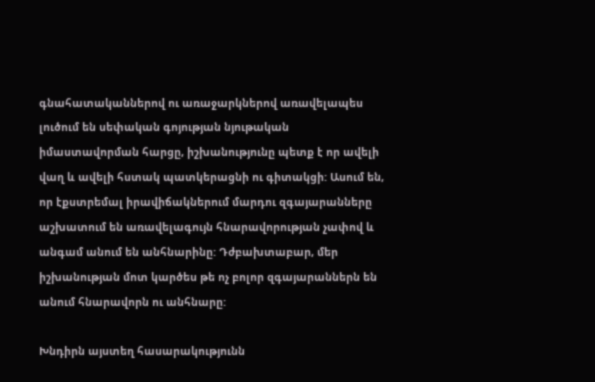գնահատականներով ու առաջարկներով առավելապես լուծում են սեփական գոյության նյութական իմաստավորման հարցը, իշխանությունը պետք է որ ավելի վաղ և ավելի հստակ պատկերացնի ու գիտակցի: Ասում են, որ էքստրեմալ իրավիճակներում մարդու զգայարանները աշխատում են առավելագույն հնարավորության չափով և անգամ անում են անհնարինը: Դժբախտաբար, մեր իշխանության մոտ կարծես թե ոչ բոլոր զգայարաններն են անում հնարավորն ու անհնարը:

Խնդիրն այստեղ հասարակությունն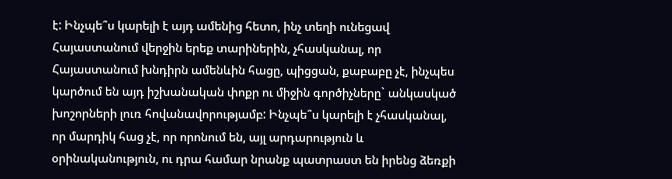է: Ինչպե՞ս կարելի է այդ ամենից հետո, ինչ տեղի ունեցավ Հայաստանում վերջին երեք տարիներին, չհասկանալ, որ Հայաստանում խնդիրն ամենևին հացը, պիցցան, քաբաբը չէ, ինչպես կարծում են այդ իշխանական փոքր ու միջին գործիչները` անկասկած խոշորների լուռ հովանավորությամբ: Ինչպե՞ս կարելի է չհասկանալ, որ մարդիկ հաց չէ, որ որոնում են, այլ արդարություն և օրինականություն, ու դրա համար նրանք պատրաստ են իրենց ձեռքի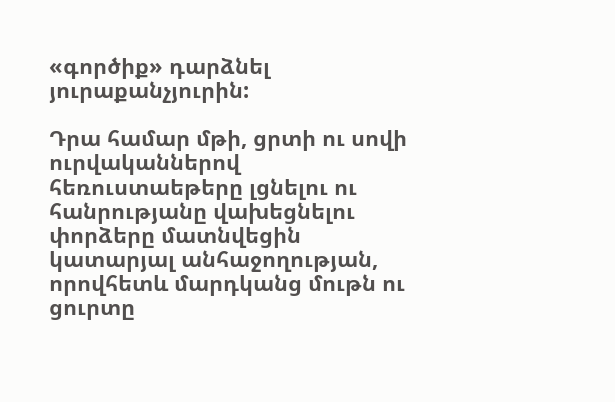«գործիք» դարձնել յուրաքանչյուրին:

Դրա համար մթի, ցրտի ու սովի ուրվականներով հեռուստաեթերը լցնելու ու հանրությանը վախեցնելու փորձերը մատնվեցին կատարյալ անհաջողության, որովհետև մարդկանց մութն ու ցուրտը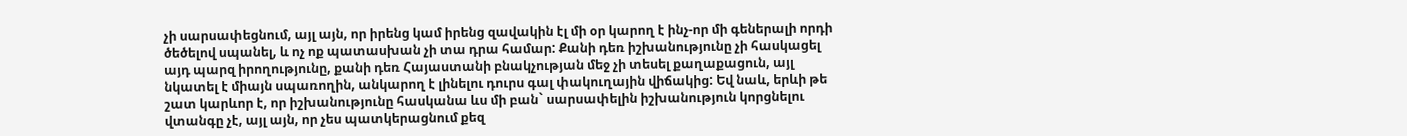չի սարսափեցնում, այլ այն, որ իրենց կամ իրենց զավակին էլ մի օր կարող է ինչ-որ մի գեներալի որդի ծեծելով սպանել, և ոչ ոք պատասխան չի տա դրա համար: Քանի դեռ իշխանությունը չի հասկացել այդ պարզ իրողությունը, քանի դեռ Հայաստանի բնակչության մեջ չի տեսել քաղաքացուն, այլ նկատել է միայն սպառողին, անկարող է լինելու դուրս գալ փակուղային վիճակից: Եվ նաև, երևի թե շատ կարևոր է, որ իշխանությունը հասկանա ևս մի բան` սարսափելին իշխանություն կորցնելու վտանգը չէ, այլ այն, որ չես պատկերացնում քեզ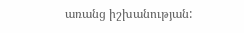առանց իշխանության: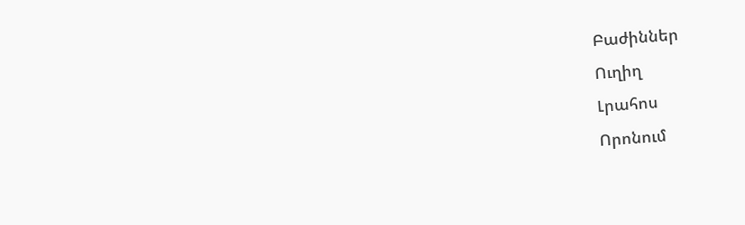Բաժիններ
Ուղիղ
Լրահոս
Որոնում